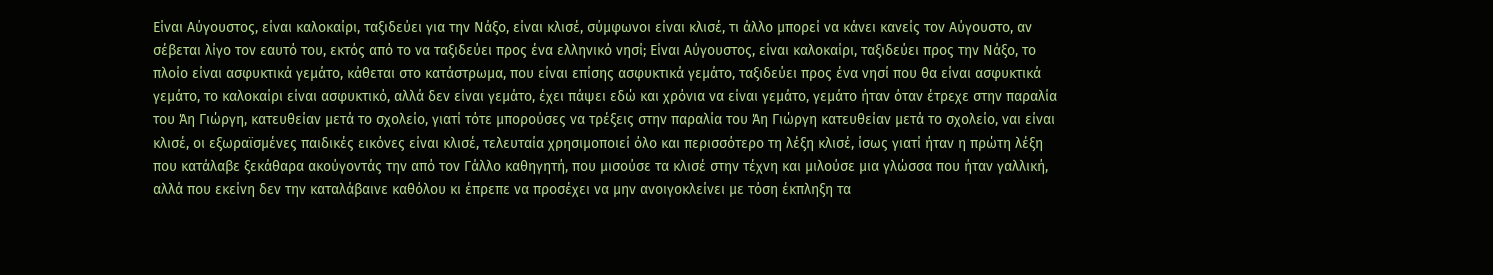Είναι Αύγουστος, είναι καλοκαίρι, ταξιδεύει για την Νάξο, είναι κλισέ, σύμφωνοι είναι κλισέ, τι άλλο μπορεί να κάνει κανείς τον Αύγουστο, αν σέβεται λίγο τον εαυτό του, εκτός από το να ταξιδεύει προς ένα ελληνικό νησί; Είναι Αύγουστος, είναι καλοκαίρι, ταξιδεύει προς την Νάξο, το πλοίο είναι ασφυκτικά γεμάτο, κάθεται στο κατάστρωμα, που είναι επίσης ασφυκτικά γεμάτο, ταξιδεύει προς ένα νησί που θα είναι ασφυκτικά γεμάτο, το καλοκαίρι είναι ασφυκτικό, αλλά δεν είναι γεμάτο, έχει πάψει εδώ και χρόνια να είναι γεμάτο, γεμάτο ήταν όταν έτρεχε στην παραλία του Άη Γιώργη, κατευθείαν μετά το σχολείο, γιατί τότε μπορούσες να τρέξεις στην παραλία του Άη Γιώργη κατευθείαν μετά το σχολείο, ναι είναι κλισέ, οι εξωραϊσμένες παιδικές εικόνες είναι κλισέ, τελευταία χρησιμοποιεί όλο και περισσότερο τη λέξη κλισέ, ίσως γιατί ήταν η πρώτη λέξη που κατάλαβε ξεκάθαρα ακούγοντάς την από τον Γάλλο καθηγητή, που μισούσε τα κλισέ στην τέχνη και μιλούσε μια γλώσσα που ήταν γαλλική, αλλά που εκείνη δεν την καταλάβαινε καθόλου κι έπρεπε να προσέχει να μην ανοιγοκλείνει με τόση έκπληξη τα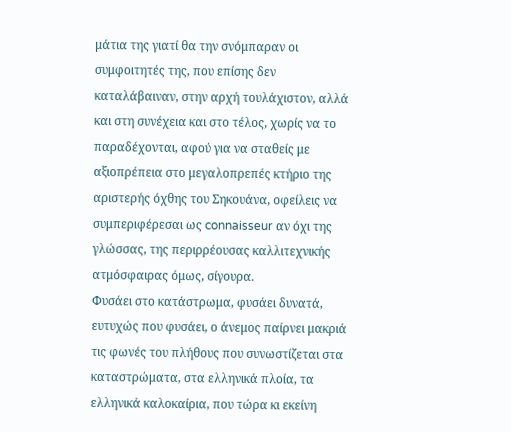μάτια της γιατί θα την σνόμπαραν οι συμφοιτητές της, που επίσης δεν καταλάβαιναν, στην αρχή τουλάχιστον, αλλά και στη συνέχεια και στο τέλος, χωρίς να το παραδέχονται, αφού για να σταθείς με αξιοπρέπεια στο μεγαλοπρεπές κτήριο της αριστερής όχθης του Σηκουάνα, οφείλεις να συμπεριφέρεσαι ως connaisseur αν όχι της γλώσσας, της περιρρέουσας καλλιτεχνικής ατμόσφαιρας όμως, σίγουρα.
Φυσάει στο κατάστρωμα, φυσάει δυνατά, ευτυχώς που φυσάει, ο άνεμος παίρνει μακριά τις φωνές του πλήθους που συνωστίζεται στα καταστρώματα, στα ελληνικά πλοία, τα ελληνικά καλοκαίρια, που τώρα κι εκείνη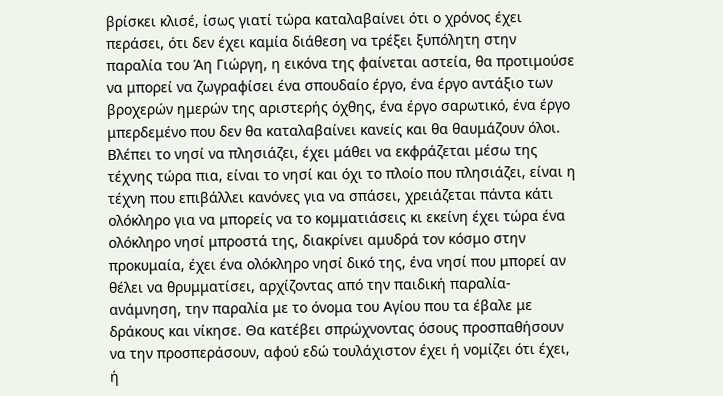βρίσκει κλισέ, ίσως γιατί τώρα καταλαβαίνει ότι ο χρόνος έχει περάσει, ότι δεν έχει καμία διάθεση να τρέξει ξυπόλητη στην παραλία του Άη Γιώργη, η εικόνα της φαίνεται αστεία, θα προτιμούσε να μπορεί να ζωγραφίσει ένα σπουδαίο έργο, ένα έργο αντάξιο των βροχερών ημερών της αριστερής όχθης, ένα έργο σαρωτικό, ένα έργο μπερδεμένο που δεν θα καταλαβαίνει κανείς και θα θαυμάζουν όλοι.
Βλέπει το νησί να πλησιάζει, έχει μάθει να εκφράζεται μέσω της τέχνης τώρα πια, είναι το νησί και όχι το πλοίο που πλησιάζει, είναι η τέχνη που επιβάλλει κανόνες για να σπάσει, χρειάζεται πάντα κάτι ολόκληρο για να μπορείς να το κομματιάσεις κι εκείνη έχει τώρα ένα ολόκληρο νησί μπροστά της, διακρίνει αμυδρά τον κόσμο στην προκυμαία, έχει ένα ολόκληρο νησί δικό της, ένα νησί που μπορεί αν θέλει να θρυμματίσει, αρχίζοντας από την παιδική παραλία-ανάμνηση, την παραλία με το όνομα του Αγίου που τα έβαλε με δράκους και νίκησε. Θα κατέβει σπρώχνοντας όσους προσπαθήσουν να την προσπεράσουν, αφού εδώ τουλάχιστον έχει ή νομίζει ότι έχει, ή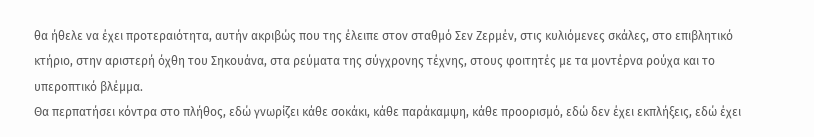θα ήθελε να έχει προτεραιότητα, αυτήν ακριβώς που της έλειπε στον σταθμό Σεν Ζερμέν, στις κυλιόμενες σκάλες, στο επιβλητικό κτήριο, στην αριστερή όχθη του Σηκουάνα, στα ρεύματα της σύγχρονης τέχνης, στους φοιτητές με τα μοντέρνα ρούχα και το υπεροπτικό βλέμμα.
Θα περπατήσει κόντρα στο πλήθος, εδώ γνωρίζει κάθε σοκάκι, κάθε παράκαμψη, κάθε προορισμό, εδώ δεν έχει εκπλήξεις, εδώ έχει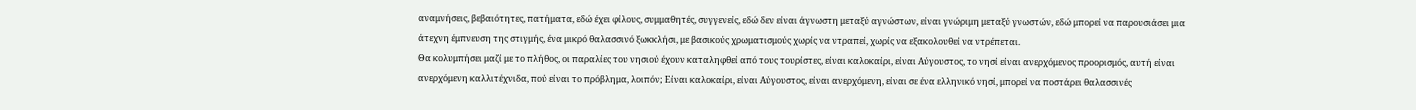αναμνήσεις, βεβαιότητες, πατήματα, εδώ έχει φίλους, συμμαθητές, συγγενείς, εδώ δεν είναι άγνωστη μεταξύ αγνώστων, είναι γνώριμη μεταξύ γνωστών, εδώ μπορεί να παρουσιάσει μια άτεχνη έμπνευση της στιγμής, ένα μικρό θαλασσινό ξωκκλήσι, με βασικούς χρωματισμούς χωρίς να ντραπεί, χωρίς να εξακολουθεί να ντρέπεται.
Θα κολυμπήσει μαζί με το πλήθος, οι παραλίες του νησιού έχουν καταληφθεί από τους τουρίστες, είναι καλοκαίρι, είναι Αύγουστος, το νησί είναι ανερχόμενος προορισμός, αυτή είναι ανερχόμενη καλλιτέχνιδα, πού είναι το πρόβλημα, λοιπόν; Είναι καλοκαίρι, είναι Αύγουστος, είναι ανερχόμενη, είναι σε ένα ελληνικό νησί, μπορεί να ποστάρει θαλασσινές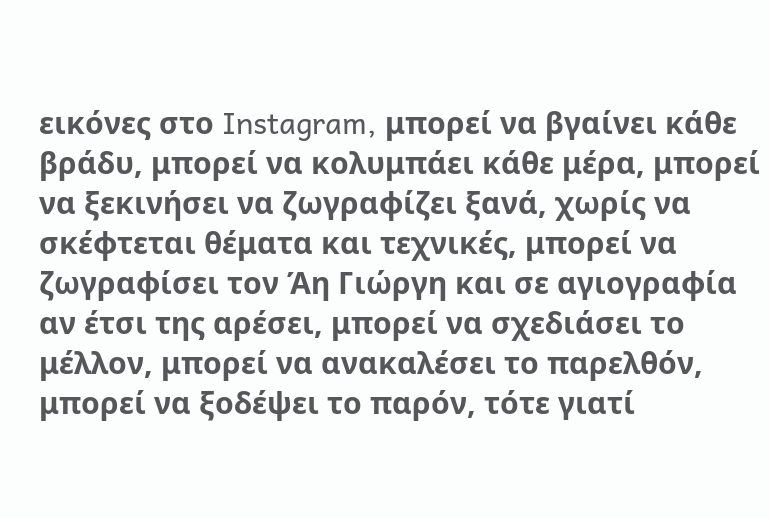εικόνες στο Instagram, μπορεί να βγαίνει κάθε βράδυ, μπορεί να κολυμπάει κάθε μέρα, μπορεί να ξεκινήσει να ζωγραφίζει ξανά, χωρίς να σκέφτεται θέματα και τεχνικές, μπορεί να ζωγραφίσει τον Άη Γιώργη και σε αγιογραφία αν έτσι της αρέσει, μπορεί να σχεδιάσει το μέλλον, μπορεί να ανακαλέσει το παρελθόν, μπορεί να ξοδέψει το παρόν, τότε γιατί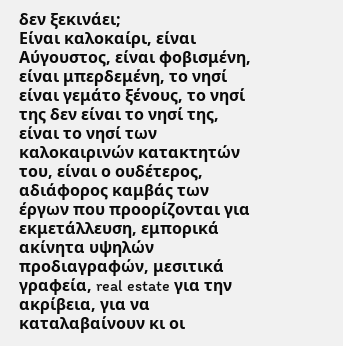δεν ξεκινάει;
Είναι καλοκαίρι, είναι Αύγουστος, είναι φοβισμένη, είναι μπερδεμένη, το νησί είναι γεμάτο ξένους, το νησί της δεν είναι το νησί της, είναι το νησί των καλοκαιρινών κατακτητών του, είναι ο ουδέτερος, αδιάφορος καμβάς των έργων που προορίζονται για εκμετάλλευση, εμπορικά ακίνητα υψηλών προδιαγραφών, μεσιτικά γραφεία, real estate για την ακρίβεια, για να καταλαβαίνουν κι οι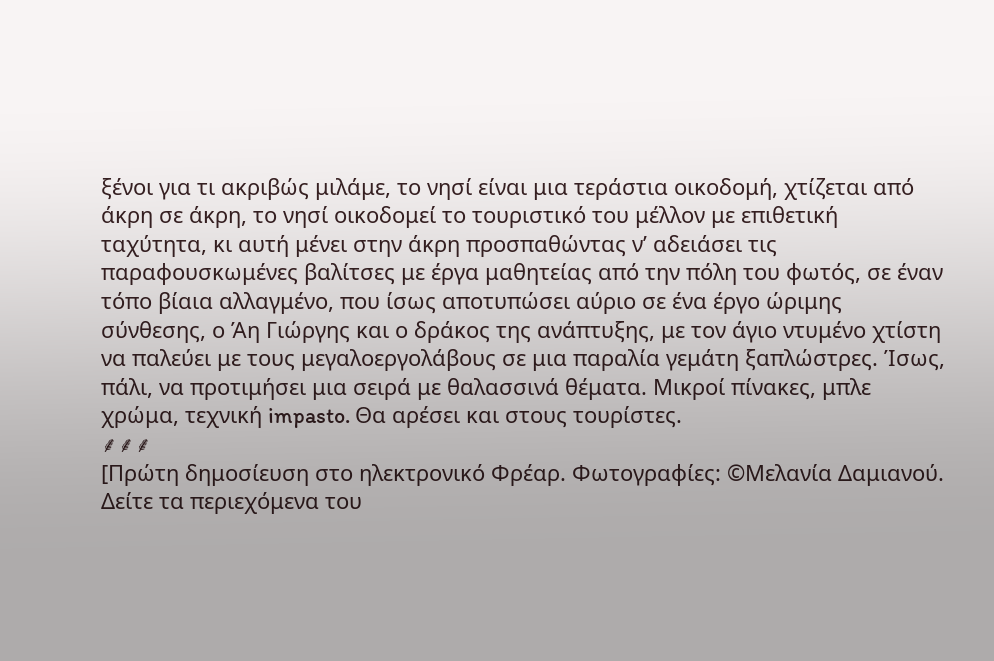ξένοι για τι ακριβώς μιλάμε, το νησί είναι μια τεράστια οικοδομή, χτίζεται από άκρη σε άκρη, το νησί οικοδομεί το τουριστικό του μέλλον με επιθετική ταχύτητα, κι αυτή μένει στην άκρη προσπαθώντας ν’ αδειάσει τις παραφουσκωμένες βαλίτσες με έργα μαθητείας από την πόλη του φωτός, σε έναν τόπο βίαια αλλαγμένο, που ίσως αποτυπώσει αύριο σε ένα έργο ώριμης σύνθεσης, ο Άη Γιώργης και ο δράκος της ανάπτυξης, με τον άγιο ντυμένο χτίστη να παλεύει με τους μεγαλοεργολάβους σε μια παραλία γεμάτη ξαπλώστρες. Ίσως, πάλι, να προτιμήσει μια σειρά με θαλασσινά θέματα. Μικροί πίνακες, μπλε χρώμα, τεχνική impasto. Θα αρέσει και στους τουρίστες.
⸙⸙⸙
[Πρώτη δημοσίευση στο ηλεκτρονικό Φρέαρ. Φωτογραφίες: ©Μελανία Δαμιανού. Δείτε τα περιεχόμενα του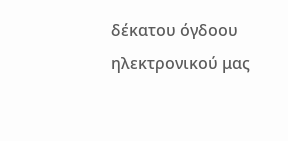δέκατου όγδοου ηλεκτρονικού μας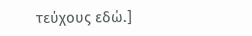τεύχους εδώ.]